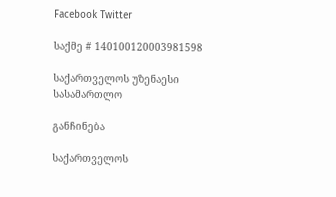Facebook Twitter

საქმე # 140100120003981598

საქართველოს უზენაესი სასამართლო

განჩინება

საქართველოს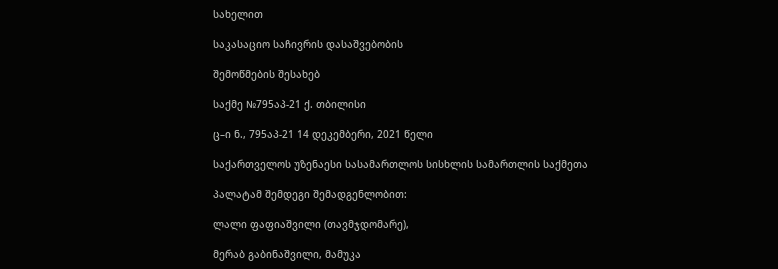სახელით

საკასაციო საჩივრის დასაშვებობის

შემოწმების შესახებ

საქმე №795აპ-21 ქ. თბილისი

ც–ი ნ., 795აპ-21 14 დეკემბერი, 2021 წელი

საქართველოს უზენაესი სასამართლოს სისხლის სამართლის საქმეთა

პალატამ შემდეგი შემადგენლობით:

ლალი ფაფიაშვილი (თავმჯდომარე),

მერაბ გაბინაშვილი, მამუკა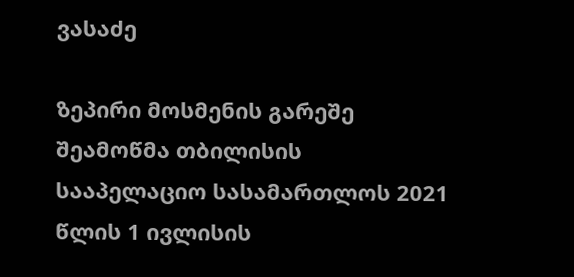ვასაძე

ზეპირი მოსმენის გარეშე შეამოწმა თბილისის სააპელაციო სასამართლოს 2021 წლის 1 ივლისის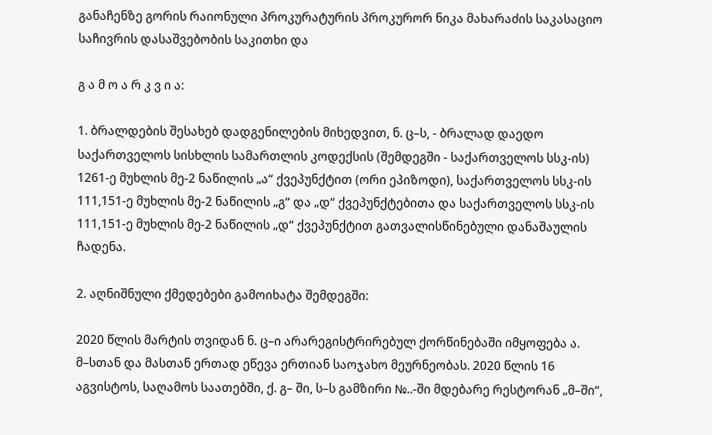განაჩენზე გორის რაიონული პროკურატურის პროკურორ ნიკა მახარაძის საკასაციო საჩივრის დასაშვებობის საკითხი და

გ ა მ ო ა რ კ ვ ი ა:

1. ბრალდების შესახებ დადგენილების მიხედვით, ნ. ც–ს, - ბრალად დაედო საქართველოს სისხლის სამართლის კოდექსის (შემდეგში - საქართველოს სსკ-ის) 1261-ე მუხლის მე-2 ნაწილის „ა“ ქვეპუნქტით (ორი ეპიზოდი), საქართველოს სსკ-ის 111,151-ე მუხლის მე-2 ნაწილის „გ“ და „დ“ ქვეპუნქტებითა და საქართველოს სსკ-ის 111,151-ე მუხლის მე-2 ნაწილის „დ“ ქვეპუნქტით გათვალისწინებული დანაშაულის ჩადენა.

2. აღნიშნული ქმედებები გამოიხატა შემდეგში:

2020 წლის მარტის თვიდან ნ. ც–ი არარეგისტრირებულ ქორწინებაში იმყოფება ა. მ–სთან და მასთან ერთად ეწევა ერთიან საოჯახო მეურნეობას. 2020 წლის 16 აგვისტოს, საღამოს საათებში, ქ. გ– ში, ს–ს გამზირი №..-ში მდებარე რესტორან „მ–ში“,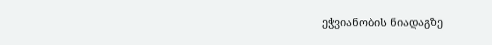ეჭვიანობის ნიადაგზე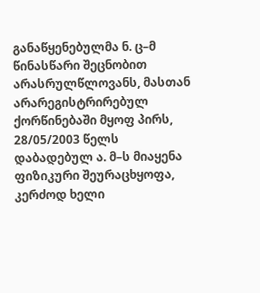განაწყენებულმა ნ. ც–მ წინასწარი შეცნობით არასრულწლოვანს, მასთან არარეგისტრირებულ ქორწინებაში მყოფ პირს, 28/05/2003 წელს დაბადებულ ა. მ–ს მიაყენა ფიზიკური შეურაცხყოფა, კერძოდ ხელი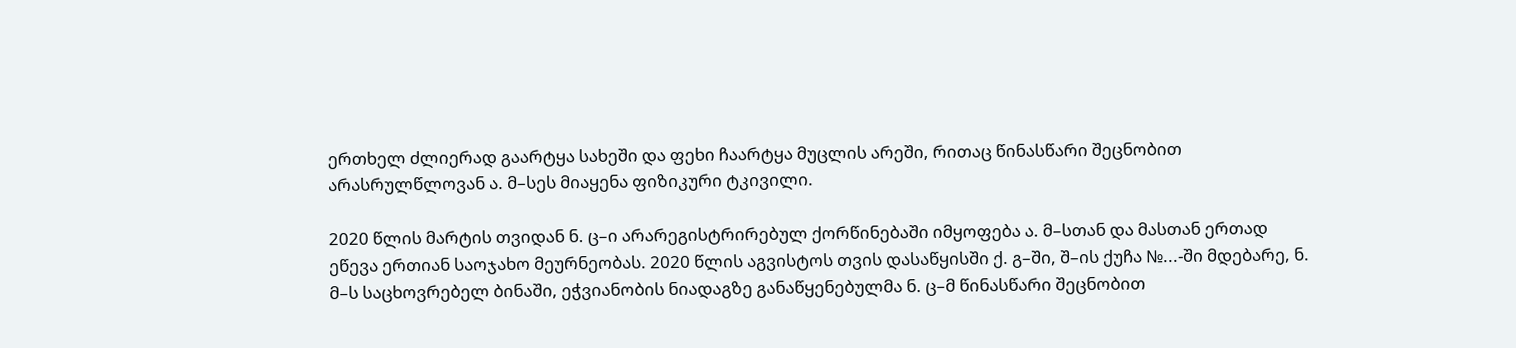ერთხელ ძლიერად გაარტყა სახეში და ფეხი ჩაარტყა მუცლის არეში, რითაც წინასწარი შეცნობით არასრულწლოვან ა. მ–სეს მიაყენა ფიზიკური ტკივილი.

2020 წლის მარტის თვიდან ნ. ც–ი არარეგისტრირებულ ქორწინებაში იმყოფება ა. მ–სთან და მასთან ერთად ეწევა ერთიან საოჯახო მეურნეობას. 2020 წლის აგვისტოს თვის დასაწყისში ქ. გ–ში, შ–ის ქუჩა №...-ში მდებარე, ნ. მ–ს საცხოვრებელ ბინაში, ეჭვიანობის ნიადაგზე განაწყენებულმა ნ. ც–მ წინასწარი შეცნობით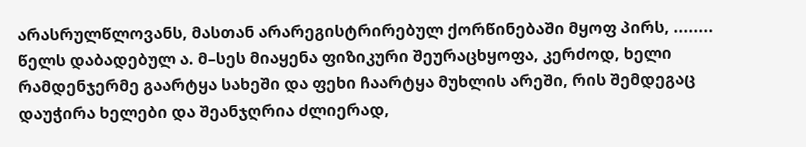არასრულწლოვანს, მასთან არარეგისტრირებულ ქორწინებაში მყოფ პირს, ........ წელს დაბადებულ ა. მ–სეს მიაყენა ფიზიკური შეურაცხყოფა, კერძოდ, ხელი რამდენჯერმე გაარტყა სახეში და ფეხი ჩაარტყა მუხლის არეში, რის შემდეგაც დაუჭირა ხელები და შეანჯღრია ძლიერად,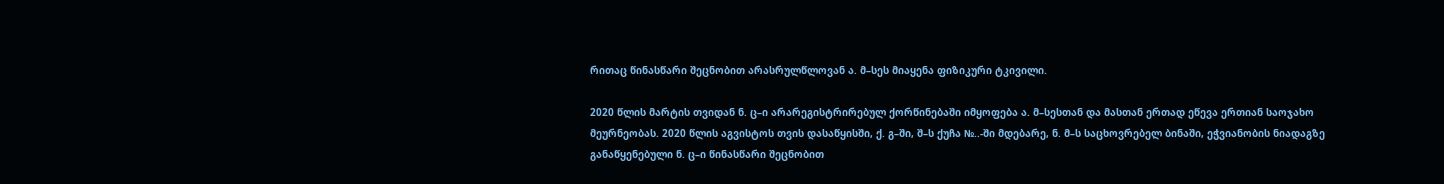რითაც წინასწარი შეცნობით არასრულწლოვან ა. მ–სეს მიაყენა ფიზიკური ტკივილი.

2020 წლის მარტის თვიდან ნ. ც–ი არარეგისტრირებულ ქორწინებაში იმყოფება ა. მ–სესთან და მასთან ერთად ეწევა ერთიან საოჯახო მეურნეობას. 2020 წლის აგვისტოს თვის დასაწყისში, ქ. გ–ში, შ–ს ქუჩა №..-ში მდებარე, ნ. მ–ს საცხოვრებელ ბინაში, ეჭვიანობის ნიადაგზე განაწყენებული ნ. ც–ი წინასწარი შეცნობით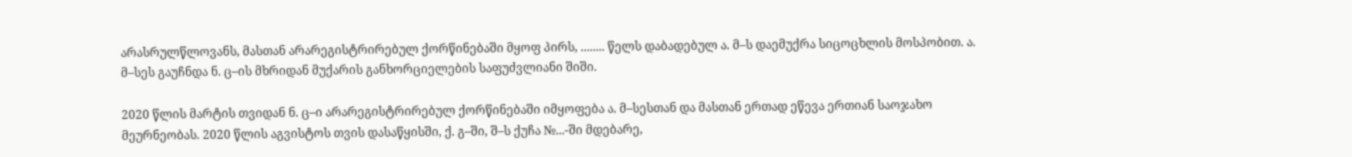არასრულწლოვანს, მასთან არარეგისტრირებულ ქორწინებაში მყოფ პირს, ........ წელს დაბადებულ ა. მ–ს დაემუქრა სიცოცხლის მოსპობით. ა. მ–სეს გაუჩნდა ნ. ც–ის მხრიდან მუქარის განხორციელების საფუძვლიანი შიში.

2020 წლის მარტის თვიდან ნ. ც–ი არარეგისტრირებულ ქორწინებაში იმყოფება ა. მ–სესთან და მასთან ერთად ეწევა ერთიან საოჯახო მეურნეობას. 2020 წლის აგვისტოს თვის დასაწყისში, ქ. გ–ში, შ–ს ქუჩა №...-ში მდებარე,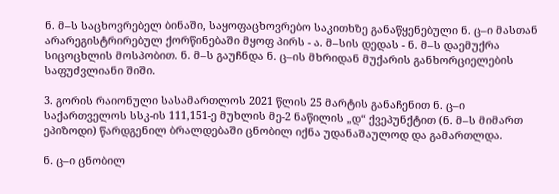ნ. მ–ს საცხოვრებელ ბინაში, საყოფაცხოვრებო საკითხზე განაწყენებული ნ. ც–ი მასთან არარეგისტრირებულ ქორწინებაში მყოფ პირს - ა. მ–სის დედას - ნ. მ–ს დაემუქრა სიცოცხლის მოსპობით. ნ. მ–ს გაუჩნდა ნ. ც–ის მხრიდან მუქარის განხორციელების საფუძვლიანი შიში.

3. გორის რაიონული სასამართლოს 2021 წლის 25 მარტის განაჩენით ნ. ც–ი საქართველოს სსკ-ის 111,151-ე მუხლის მე-2 ნაწილის „დ“ ქვეპუნქტით (ნ. მ–ს მიმართ ეპიზოდი) წარდგენილ ბრალდებაში ცნობილ იქნა უდანაშაულოდ და გამართლდა.

ნ. ც–ი ცნობილ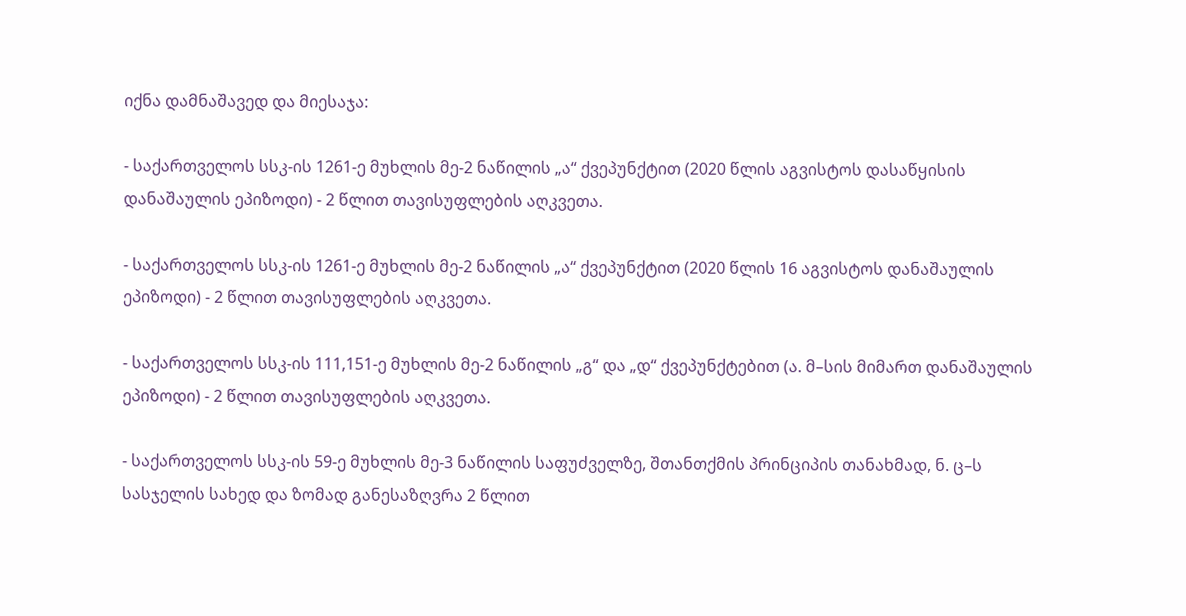იქნა დამნაშავედ და მიესაჯა:

- საქართველოს სსკ-ის 1261-ე მუხლის მე-2 ნაწილის „ა“ ქვეპუნქტით (2020 წლის აგვისტოს დასაწყისის დანაშაულის ეპიზოდი) - 2 წლით თავისუფლების აღკვეთა.

- საქართველოს სსკ-ის 1261-ე მუხლის მე-2 ნაწილის „ა“ ქვეპუნქტით (2020 წლის 16 აგვისტოს დანაშაულის ეპიზოდი) - 2 წლით თავისუფლების აღკვეთა.

- საქართველოს სსკ-ის 111,151-ე მუხლის მე-2 ნაწილის „გ“ და „დ“ ქვეპუნქტებით (ა. მ–სის მიმართ დანაშაულის ეპიზოდი) - 2 წლით თავისუფლების აღკვეთა.

- საქართველოს სსკ-ის 59-ე მუხლის მე-3 ნაწილის საფუძველზე, შთანთქმის პრინციპის თანახმად, ნ. ც–ს სასჯელის სახედ და ზომად განესაზღვრა 2 წლით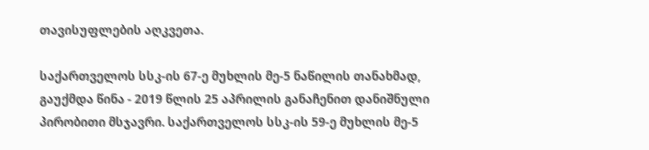თავისუფლების აღკვეთა.

საქართველოს სსკ-ის 67-ე მუხლის მე-5 ნაწილის თანახმად, გაუქმდა წინა - 2019 წლის 25 აპრილის განაჩენით დანიშნული პირობითი მსჯავრი. საქართველოს სსკ-ის 59-ე მუხლის მე-5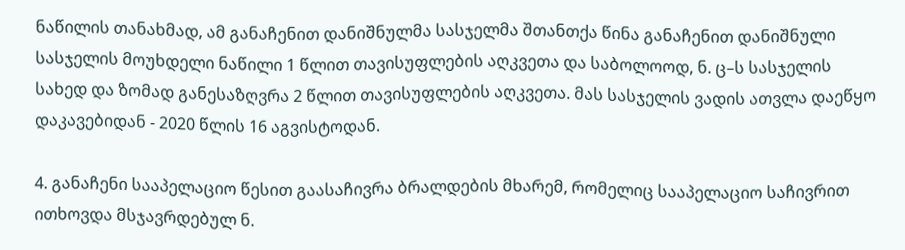ნაწილის თანახმად, ამ განაჩენით დანიშნულმა სასჯელმა შთანთქა წინა განაჩენით დანიშნული სასჯელის მოუხდელი ნაწილი 1 წლით თავისუფლების აღკვეთა და საბოლოოდ, ნ. ც–ს სასჯელის სახედ და ზომად განესაზღვრა 2 წლით თავისუფლების აღკვეთა. მას სასჯელის ვადის ათვლა დაეწყო დაკავებიდან - 2020 წლის 16 აგვისტოდან.

4. განაჩენი სააპელაციო წესით გაასაჩივრა ბრალდების მხარემ, რომელიც სააპელაციო საჩივრით ითხოვდა მსჯავრდებულ ნ.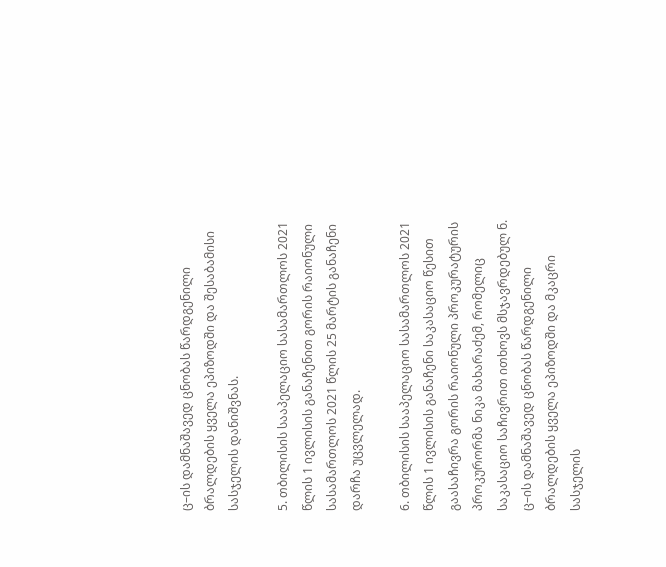ც–ის დამნაშავედ ცნობას წარდგენილი ბრალდების ყველა ეპიზოდში და შესაბამისი სასჯელის დანიშვნას.

5. თბილისის სააპელაციო სასამართლოს 2021 წლის 1 ივლისის განაჩენით გორის რაიონული სასამართლოს 2021 წლის 25 მარტის განაჩენი დარჩა უცვლელად.

6. თბილისის სააპელაციო სასამართლოს 2021 წლის 1 ივლისის განაჩენი საკასაციო წესით გაასაჩივრა გორის რაიონული პროკურატურის პროკურორმა ნიკა მახარაძემ, რომელიც საკასაციო საჩივრით ითხოვს მსჯავრდებულ ნ. ც–ის დამნაშავედ ცნობას წარდგენილი ბრალდების ყველა ეპიზოდში და მკაცრი სასჯელის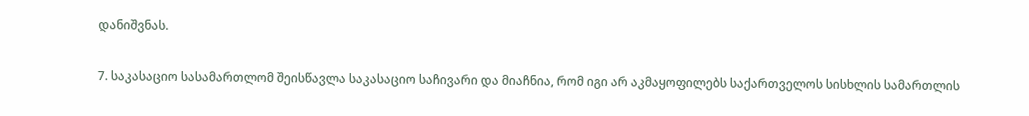დანიშვნას.

7. საკასაციო სასამართლომ შეისწავლა საკასაციო საჩივარი და მიაჩნია, რომ იგი არ აკმაყოფილებს საქართველოს სისხლის სამართლის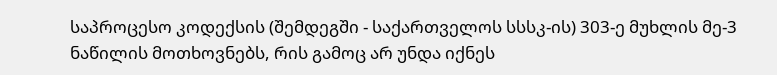საპროცესო კოდექსის (შემდეგში - საქართველოს სსსკ-ის) 303-ე მუხლის მე-3 ნაწილის მოთხოვნებს, რის გამოც არ უნდა იქნეს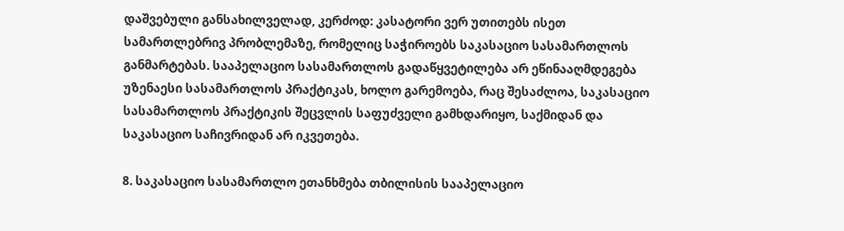დაშვებული განსახილველად, კერძოდ: კასატორი ვერ უთითებს ისეთ სამართლებრივ პრობლემაზე, რომელიც საჭიროებს საკასაციო სასამართლოს განმარტებას. სააპელაციო სასამართლოს გადაწყვეტილება არ ეწინააღმდეგება უზენაესი სასამართლოს პრაქტიკას, ხოლო გარემოება, რაც შესაძლოა, საკასაციო სასამართლოს პრაქტიკის შეცვლის საფუძველი გამხდარიყო, საქმიდან და საკასაციო საჩივრიდან არ იკვეთება.

8. საკასაციო სასამართლო ეთანხმება თბილისის სააპელაციო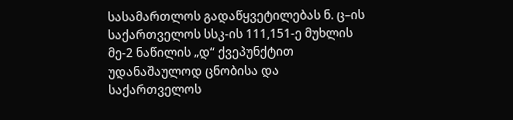სასამართლოს გადაწყვეტილებას ნ. ც–ის საქართველოს სსკ-ის 111,151-ე მუხლის მე-2 ნაწილის „დ“ ქვეპუნქტით უდანაშაულოდ ცნობისა და საქართველოს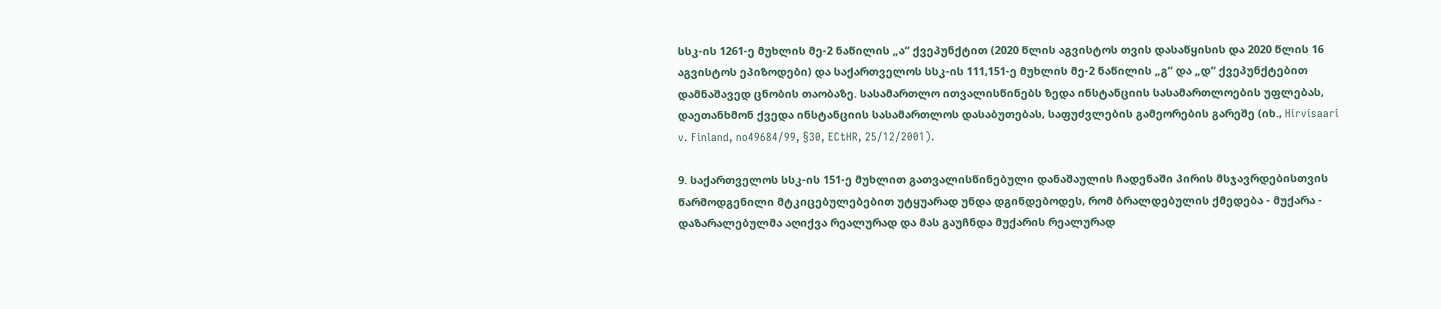სსკ-ის 1261-ე მუხლის მე-2 ნაწილის „ა“ ქვეპუნქტით (2020 წლის აგვისტოს თვის დასაწყისის და 2020 წლის 16 აგვისტოს ეპიზოდები) და საქართველოს სსკ-ის 111,151-ე მუხლის მე-2 ნაწილის „გ“ და „დ“ ქვეპუნქტებით დამნაშავედ ცნობის თაობაზე. სასამართლო ითვალისწინებს ზედა ინსტანციის სასამართლოების უფლებას, დაეთანხმონ ქვედა ინსტანციის სასამართლოს დასაბუთებას, საფუძვლების გამეორების გარეშე (იხ., Hirvisaari v. Finland, no49684/99, §30, ECtHR, 25/12/2001).

9. საქართველოს სსკ-ის 151-ე მუხლით გათვალისწინებული დანაშაულის ჩადენაში პირის მსჯავრდებისთვის წარმოდგენილი მტკიცებულებებით უტყუარად უნდა დგინდებოდეს, რომ ბრალდებულის ქმედება - მუქარა - დაზარალებულმა აღიქვა რეალურად და მას გაუჩნდა მუქარის რეალურად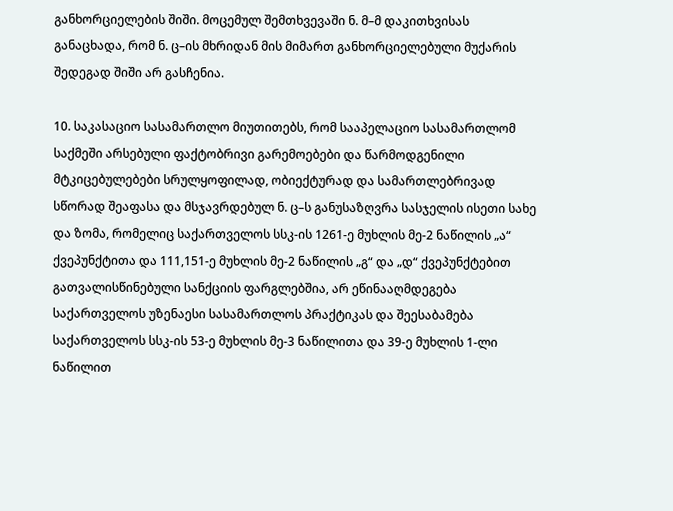განხორციელების შიში. მოცემულ შემთხვევაში ნ. მ–მ დაკითხვისას განაცხადა, რომ ნ. ც–ის მხრიდან მის მიმართ განხორციელებული მუქარის შედეგად შიში არ გასჩენია.

10. საკასაციო სასამართლო მიუთითებს, რომ სააპელაციო სასამართლომ საქმეში არსებული ფაქტობრივი გარემოებები და წარმოდგენილი მტკიცებულებები სრულყოფილად, ობიექტურად და სამართლებრივად სწორად შეაფასა და მსჯავრდებულ ნ. ც–ს განუსაზღვრა სასჯელის ისეთი სახე და ზომა, რომელიც საქართველოს სსკ-ის 1261-ე მუხლის მე-2 ნაწილის „ა“ ქვეპუნქტითა და 111,151-ე მუხლის მე-2 ნაწილის „გ“ და „დ“ ქვეპუნქტებით გათვალისწინებული სანქციის ფარგლებშია, არ ეწინააღმდეგება საქართველოს უზენაესი სასამართლოს პრაქტიკას და შეესაბამება საქართველოს სსკ-ის 53-ე მუხლის მე-3 ნაწილითა და 39-ე მუხლის 1-ლი ნაწილით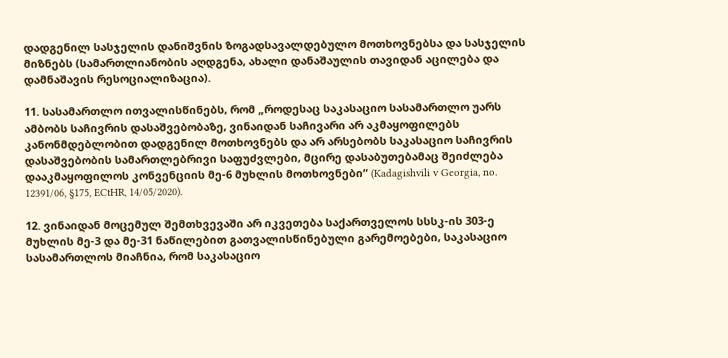დადგენილ სასჯელის დანიშვნის ზოგადსავალდებულო მოთხოვნებსა და სასჯელის მიზნებს (სამართლიანობის აღდგენა, ახალი დანაშაულის თავიდან აცილება და დამნაშავის რესოციალიზაცია).

11. სასამართლო ითვალისწინებს, რომ „როდესაც საკასაციო სასამართლო უარს ამბობს საჩივრის დასაშვებობაზე, ვინაიდან საჩივარი არ აკმაყოფილებს კანონმდებლობით დადგენილ მოთხოვნებს და არ არსებობს საკასაციო საჩივრის დასაშვებობის სამართლებრივი საფუძვლები, მცირე დასაბუთებამაც შეიძლება დააკმაყოფილოს კონვენციის მე-6 მუხლის მოთხოვნები“ (Kadagishvili v Georgia, no. 12391/06, §175, ECtHR, 14/05/2020).

12. ვინაიდან მოცემულ შემთხვევაში არ იკვეთება საქართველოს სსსკ-ის 303-ე მუხლის მე-3 და მე-31 ნაწილებით გათვალისწინებული გარემოებები, საკასაციო სასამართლოს მიაჩნია, რომ საკასაციო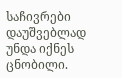საჩივრები დაუშვებლად უნდა იქნეს ცნობილი.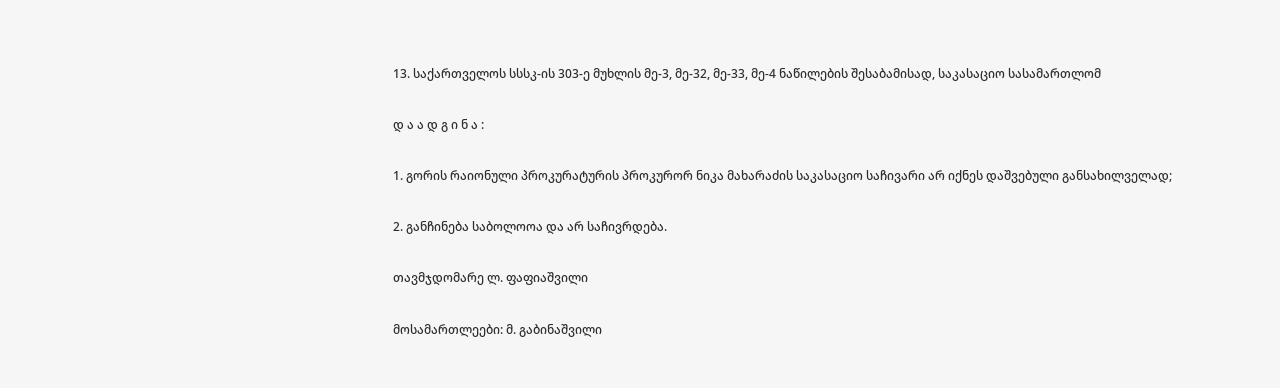13. საქართველოს სსსკ-ის 303-ე მუხლის მე-3, მე-32, მე-33, მე-4 ნაწილების შესაბამისად, საკასაციო სასამართლომ

დ ა ა დ გ ი ნ ა :

1. გორის რაიონული პროკურატურის პროკურორ ნიკა მახარაძის საკასაციო საჩივარი არ იქნეს დაშვებული განსახილველად;

2. განჩინება საბოლოოა და არ საჩივრდება.

თავმჯდომარე ლ. ფაფიაშვილი

მოსამართლეები: მ. გაბინაშვილი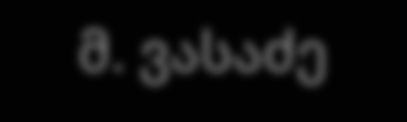მ. ვასაძე